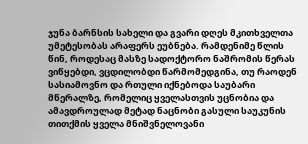ჯუნა ბარნსის სახელი და გვარი დღეს მკითხველთა უმეტესობას არაფერს ეუბნება. რამდენიმე წლის წინ, როდესაც მასზე სადოქტორო ნაშრომის წერას ვიწყებდი, ვცდილობდი წარმომედგინა, თუ რაოდენ სასიამოვნო და რთული იქნებოდა საუბარი მწერალზე, რომელიც ყველასთვის უცნობია და ამავდროულად მეტად ნაცნობი გასული საუკუნის თითქმის ყველა მნიშვნელოვანი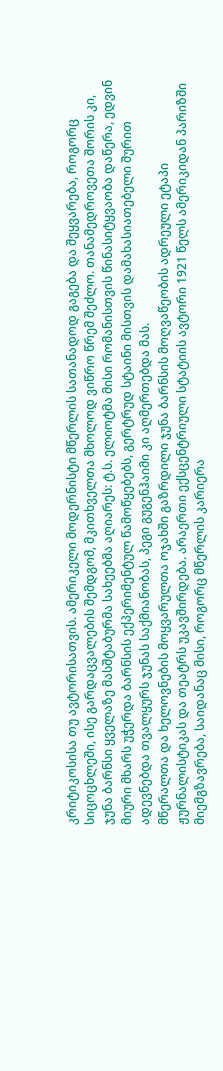კრიტიკოსისა თუ ავტორისათვის. ამერიკელი მოდერნისტი მწერლის სათანადოდ გაგება და შეყვარება, როგორც სიცოცხლეში, ისე გარდაცვალების შემდგომ, მკითხველთა მხოლოდ ვიწრო წრემ შეძლო. თანამედროვეთა შორის კი, ჯუნა ბარნსი ყველაზე მასშტაბურმა სახეებმა აღიარეს: ტ.ს. ელიოტმა მისი რომანისთვის წინასიტყვაობა დაწერა, ედვინ მიური მხარს უჭერდა ბარნსის ექპერიმენტულ წამოწყებებს, გერტრუდ სტაინი მისთვის დამახასიათებელი შურით ადევნებდა თვალყურს ჯუნას საქმიანობას, პეგი გუგენჰაიმი კი აღმერთებდა მას.
მწერალთა და ხელოვნების მოყვარულთა ოჯახში გაზრდილი ჯუნა ბარნსის მოღვაწეობის ადრეული ეტაპი ჟურნალისტიკას და თეატრს უკავშირდება. არაერთი ექსცენტრიული სტატიის ავტორი 1921 წელს ამერიკიდან პარიზში მიემგზავრება, საიდანაც მისი, როგორც მწერლის კარიერა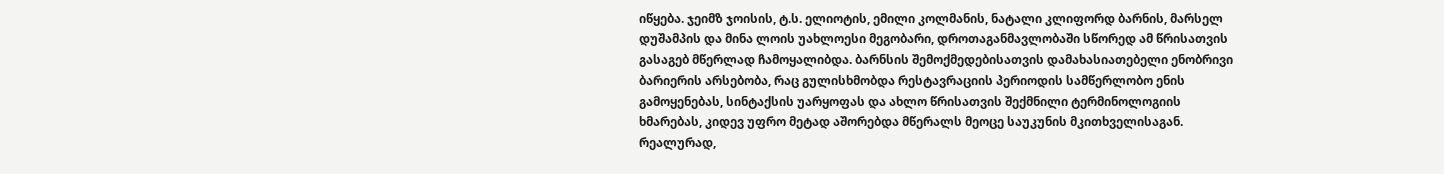იწყება. ჯეიმზ ჯოისის, ტ.ს. ელიოტის, ემილი კოლმანის, ნატალი კლიფორდ ბარნის, მარსელ დუშამპის და მინა ლოის უახლოესი მეგობარი, დროთაგანმავლობაში სწორედ ამ წრისათვის გასაგებ მწერლად ჩამოყალიბდა. ბარნსის შემოქმედებისათვის დამახასიათებელი ენობრივი ბარიერის არსებობა, რაც გულისხმობდა რესტავრაციის პერიოდის სამწერლობო ენის გამოყენებას, სინტაქსის უარყოფას და ახლო წრისათვის შექმნილი ტერმინოლოგიის ხმარებას, კიდევ უფრო მეტად აშორებდა მწერალს მეოცე საუკუნის მკითხველისაგან. რეალურად,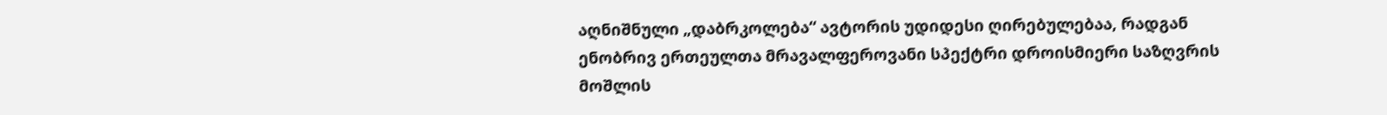აღნიშნული „დაბრკოლება“ ავტორის უდიდესი ღირებულებაა, რადგან ენობრივ ერთეულთა მრავალფეროვანი სპექტრი დროისმიერი საზღვრის მოშლის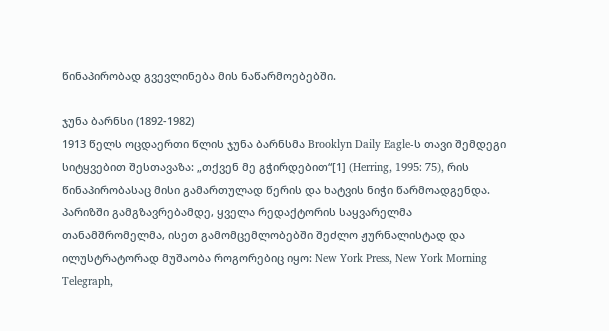წინაპირობად გვევლინება მის ნაწარმოებებში.

ჯუნა ბარნსი (1892-1982)
1913 წელს ოცდაერთი წლის ჯუნა ბარნსმა Brooklyn Daily Eagle-ს თავი შემდეგი სიტყვებით შესთავაზა: „თქვენ მე გჭირდებით“[1] (Herring, 1995: 75), რის წინაპირობასაც მისი გამართულად წერის და ხატვის ნიჭი წარმოადგენდა. პარიზში გამგზავრებამდე, ყველა რედაქტორის საყვარელმა თანამშრომელმა, ისეთ გამომცემლობებში შეძლო ჟურნალისტად და ილუსტრატორად მუშაობა როგორებიც იყო: New York Press, New York Morning Telegraph,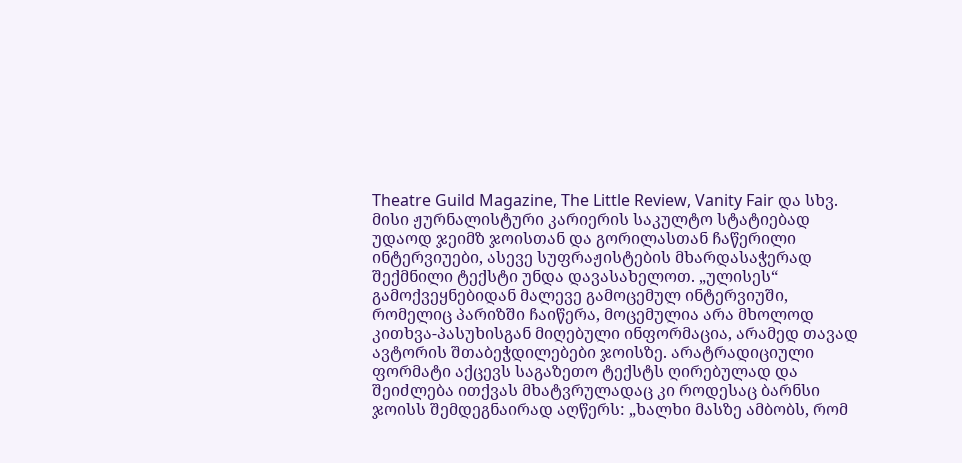Theatre Guild Magazine, The Little Review, Vanity Fair და სხვ. მისი ჟურნალისტური კარიერის საკულტო სტატიებად უდაოდ ჯეიმზ ჯოისთან და გორილასთან ჩაწერილი ინტერვიუები, ასევე სუფრაჟისტების მხარდასაჭერად შექმნილი ტექსტი უნდა დავასახელოთ. „ულისეს“ გამოქვეყნებიდან მალევე გამოცემულ ინტერვიუში, რომელიც პარიზში ჩაიწერა, მოცემულია არა მხოლოდ კითხვა-პასუხისგან მიღებული ინფორმაცია, არამედ თავად ავტორის შთაბეჭდილებები ჯოისზე. არატრადიციული ფორმატი აქცევს საგაზეთო ტექსტს ღირებულად და შეიძლება ითქვას მხატვრულადაც კი როდესაც ბარნსი ჯოისს შემდეგნაირად აღწერს: „ხალხი მასზე ამბობს, რომ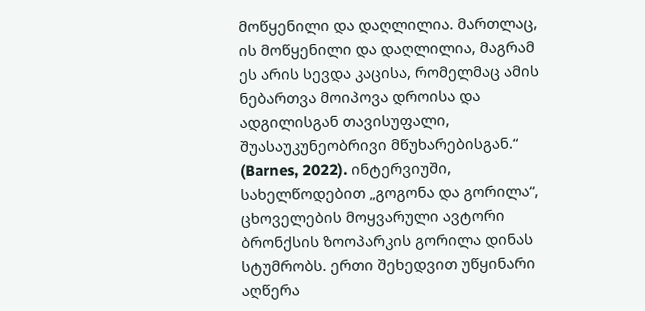მოწყენილი და დაღლილია. მართლაც, ის მოწყენილი და დაღლილია, მაგრამ ეს არის სევდა კაცისა, რომელმაც ამის ნებართვა მოიპოვა დროისა და ადგილისგან თავისუფალი, შუასაუკუნეობრივი მწუხარებისგან.“ (Barnes, 2022). ინტერვიუში, სახელწოდებით „გოგონა და გორილა“, ცხოველების მოყვარული ავტორი ბრონქსის ზოოპარკის გორილა დინას სტუმრობს. ერთი შეხედვით უწყინარი აღწერა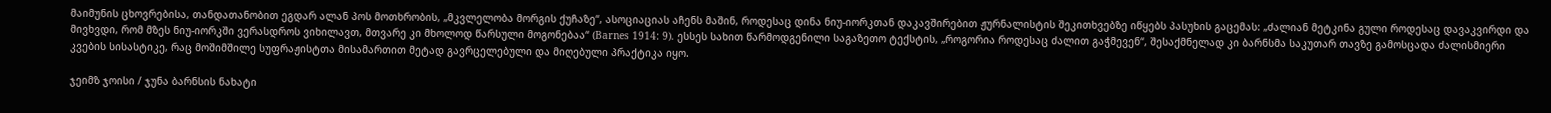მაიმუნის ცხოვრებისა, თანდათანობით ეგდარ ალან პოს მოთხრობის, „მკვლელობა მორგის ქუჩაზე“, ასოციაციას აჩენს მაშინ, როდესაც დინა ნიუ-იორკთან დაკავშირებით ჟურნალისტის შეკითხვებზე იწყებს პასუხის გაცემას: „ძალიან მეტკინა გული როდესაც დავაკვირდი და მივხვდი, რომ მზეს ნიუ-იორკში ვერასდროს ვიხილავთ, მთვარე კი მხოლოდ წარსული მოგონებაა“ (Barnes 1914: 9). ესსეს სახით წარმოდგენილი საგაზეთო ტექსტის, „როგორია როდესაც ძალით გაჭმევენ“, შესაქმნელად კი ბარნსმა საკუთარ თავზე გამოსცადა ძალისმიერი კვების სისასტიკე, რაც მოშიმშილე სუფრაჟისტთა მისამართით მეტად გავრცელებული და მიღებული პრაქტიკა იყო.

ჯეიმზ ჯოისი / ჯუნა ბარნსის ნახატი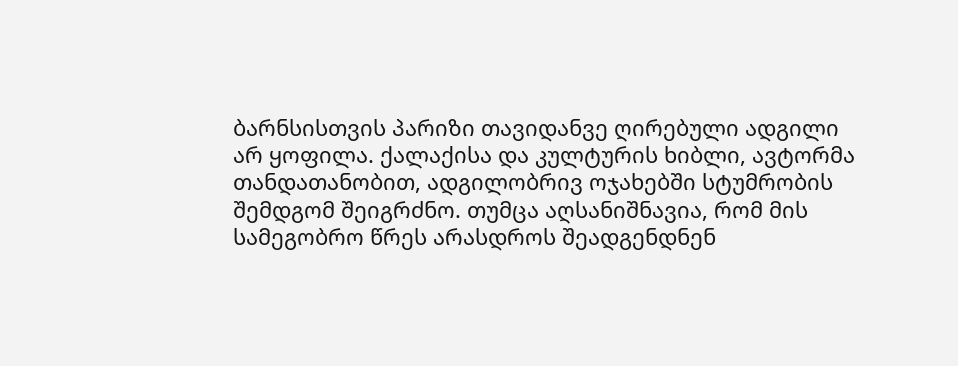ბარნსისთვის პარიზი თავიდანვე ღირებული ადგილი არ ყოფილა. ქალაქისა და კულტურის ხიბლი, ავტორმა თანდათანობით, ადგილობრივ ოჯახებში სტუმრობის შემდგომ შეიგრძნო. თუმცა აღსანიშნავია, რომ მის სამეგობრო წრეს არასდროს შეადგენდნენ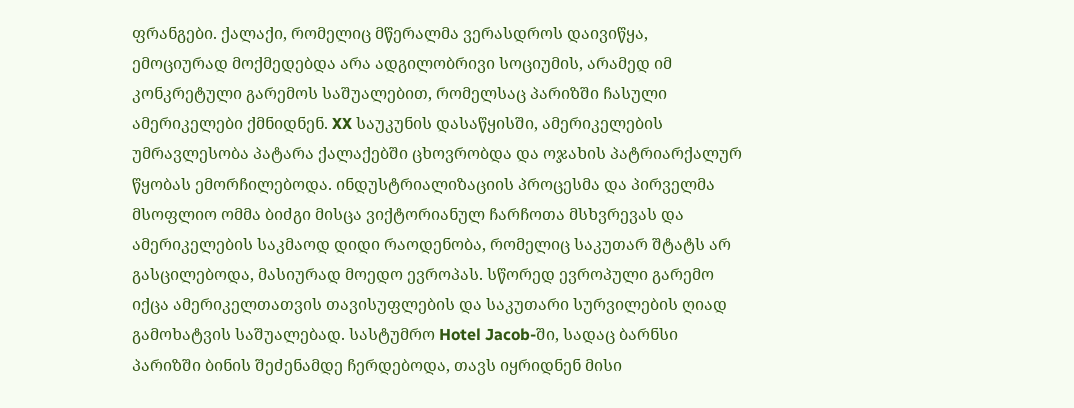ფრანგები. ქალაქი, რომელიც მწერალმა ვერასდროს დაივიწყა, ემოციურად მოქმედებდა არა ადგილობრივი სოციუმის, არამედ იმ კონკრეტული გარემოს საშუალებით, რომელსაც პარიზში ჩასული ამერიკელები ქმნიდნენ. XX საუკუნის დასაწყისში, ამერიკელების უმრავლესობა პატარა ქალაქებში ცხოვრობდა და ოჯახის პატრიარქალურ წყობას ემორჩილებოდა. ინდუსტრიალიზაციის პროცესმა და პირველმა მსოფლიო ომმა ბიძგი მისცა ვიქტორიანულ ჩარჩოთა მსხვრევას და ამერიკელების საკმაოდ დიდი რაოდენობა, რომელიც საკუთარ შტატს არ გასცილებოდა, მასიურად მოედო ევროპას. სწორედ ევროპული გარემო იქცა ამერიკელთათვის თავისუფლების და საკუთარი სურვილების ღიად გამოხატვის საშუალებად. სასტუმრო Hotel Jacob-ში, სადაც ბარნსი პარიზში ბინის შეძენამდე ჩერდებოდა, თავს იყრიდნენ მისი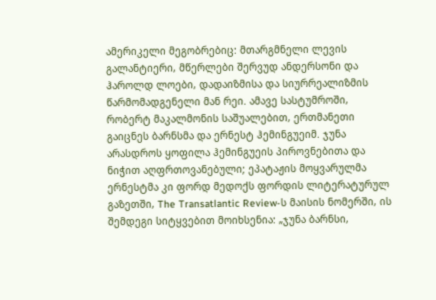ამერიკელი მეგობრებიც: მთარგმნელი ლევის გალანტიერი, მწერლები შერვუდ ანდერსონი და ჰაროლდ ლოები, დადაიზმისა და სიურრეალიზმის წარმომადგენელი მან რეი. ამავე სასტუმროში, რობერტ მაკალმონის საშუალებით, ერთმანეთი გაიცნეს ბარნსმა და ერნესტ ჰემინგუეიმ. ჯუნა არასდროს ყოფილა ჰემინგუეის პიროვნებითა და ნიჭით აღფრთოვანებული; ეპატაჟის მოყვარულმა ერნესტმა კი ფორდ მედოქს ფორდის ლიტერატურულ გაზეთში, The Transatlantic Review-ს მაისის ნომერში, ის შემდეგი სიტყვებით მოიხსენია: „ჯუნა ბარნსი,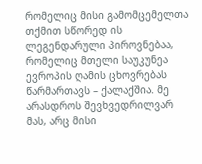რომელიც მისი გამომცემელთა თქმით სწორედ ის ლეგენდარული პიროვნებაა, რომელიც მთელი საუკუნეა ევროპის ღამის ცხოვრებას წარმართავს – ქალაქშია. მე არასდროს შევხვედრილვარ მას, არც მისი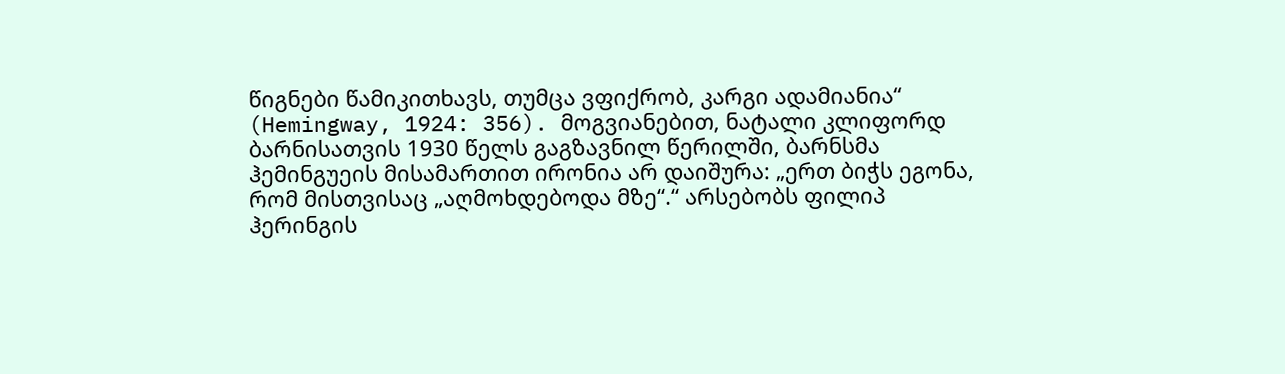წიგნები წამიკითხავს, თუმცა ვფიქრობ, კარგი ადამიანია“ (Hemingway, 1924: 356). მოგვიანებით, ნატალი კლიფორდ ბარნისათვის 1930 წელს გაგზავნილ წერილში, ბარნსმა ჰემინგუეის მისამართით ირონია არ დაიშურა: „ერთ ბიჭს ეგონა, რომ მისთვისაც „აღმოხდებოდა მზე“.“ არსებობს ფილიპ ჰერინგის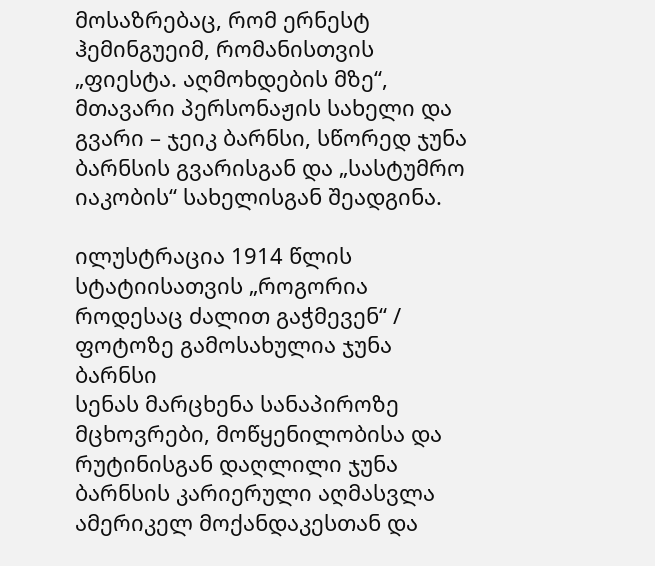მოსაზრებაც, რომ ერნესტ ჰემინგუეიმ, რომანისთვის „ფიესტა. აღმოხდების მზე“, მთავარი პერსონაჟის სახელი და გვარი – ჯეიკ ბარნსი, სწორედ ჯუნა ბარნსის გვარისგან და „სასტუმრო იაკობის“ სახელისგან შეადგინა.

ილუსტრაცია 1914 წლის სტატიისათვის „როგორია როდესაც ძალით გაჭმევენ“ / ფოტოზე გამოსახულია ჯუნა ბარნსი
სენას მარცხენა სანაპიროზე მცხოვრები, მოწყენილობისა და რუტინისგან დაღლილი ჯუნა ბარნსის კარიერული აღმასვლა ამერიკელ მოქანდაკესთან და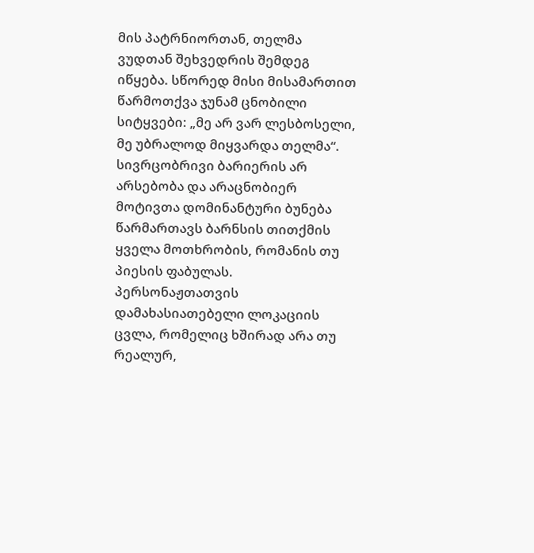მის პატრნიორთან, თელმა ვუდთან შეხვედრის შემდეგ იწყება. სწორედ მისი მისამართით წარმოთქვა ჯუნამ ცნობილი სიტყვები: „მე არ ვარ ლესბოსელი, მე უბრალოდ მიყვარდა თელმა“. სივრცობრივი ბარიერის არ არსებობა და არაცნობიერ მოტივთა დომინანტური ბუნება წარმართავს ბარნსის თითქმის ყველა მოთხრობის, რომანის თუ პიესის ფაბულას. პერსონაჟთათვის დამახასიათებელი ლოკაციის ცვლა, რომელიც ხშირად არა თუ რეალურ,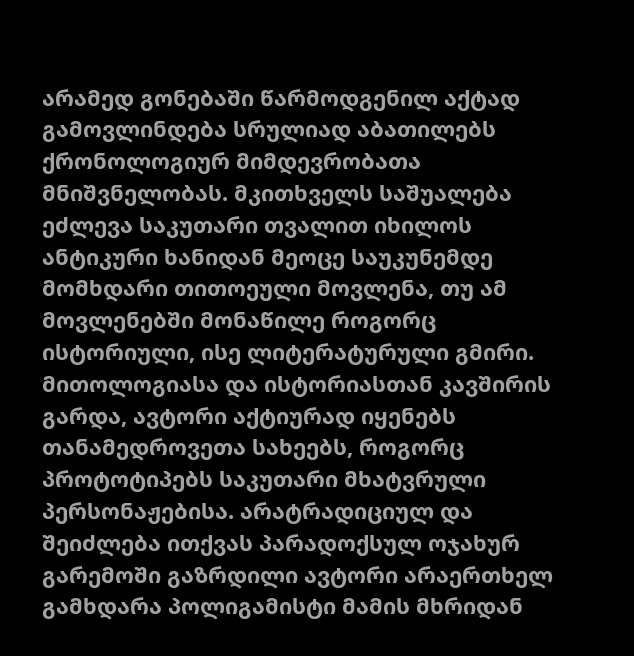არამედ გონებაში წარმოდგენილ აქტად გამოვლინდება სრულიად აბათილებს ქრონოლოგიურ მიმდევრობათა მნიშვნელობას. მკითხველს საშუალება ეძლევა საკუთარი თვალით იხილოს ანტიკური ხანიდან მეოცე საუკუნემდე მომხდარი თითოეული მოვლენა, თუ ამ მოვლენებში მონაწილე როგორც ისტორიული, ისე ლიტერატურული გმირი. მითოლოგიასა და ისტორიასთან კავშირის გარდა, ავტორი აქტიურად იყენებს თანამედროვეთა სახეებს, როგორც პროტოტიპებს საკუთარი მხატვრული პერსონაჟებისა. არატრადიციულ და შეიძლება ითქვას პარადოქსულ ოჯახურ გარემოში გაზრდილი ავტორი არაერთხელ გამხდარა პოლიგამისტი მამის მხრიდან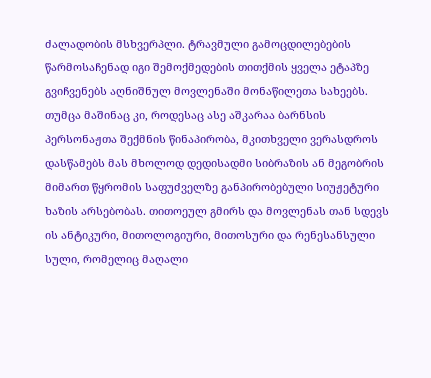ძალადობის მსხვერპლი. ტრავმული გამოცდილებების წარმოსაჩენად იგი შემოქმედების თითქმის ყველა ეტაპზე გვიჩვენებს აღნიშნულ მოვლენაში მონაწილეთა სახეებს. თუმცა მაშინაც კი, როდესაც ასე აშკარაა ბარნსის პერსონაჟთა შექმნის წინაპირობა, მკითხველი ვერასდროს დასწამებს მას მხოლოდ დედისადმი სიბრაზის ან მეგობრის მიმართ წყრომის საფუძველზე განპირობებული სიუჟეტური ხაზის არსებობას. თითოეულ გმირს და მოვლენას თან სდევს ის ანტიკური, მითოლოგიური, მითოსური და რენესანსული სული, რომელიც მაღალი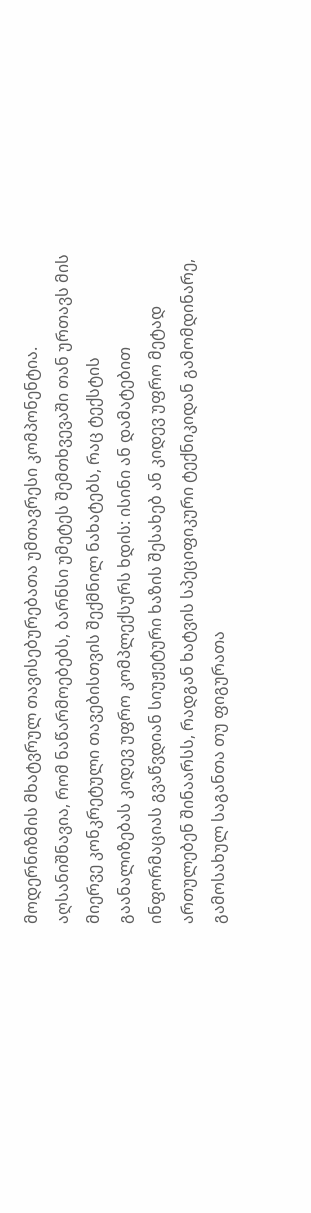მოდერნიზმის მხატვრულ თავისებურებათა უმთავრესი კომპონენტია. აღსანიშნავია, რომ ნაწარმოებებს, ბარნსი უმეტეს შემთხვევაში თან ურთავს მის მიერვე კონკრეტული თავებისთვის შექმნილ ნახატებს, რაც ტექსტის გაანალიზებას კიდევ უფრო კომპლექსურს ხდის: ისინი ან დამატებით ინფორმაციას გვაწვდიან სიუჟეტური ხაზის შესახებ ან კიდევ უფრო მეტად ართულებენ შინაარსს, რადგან ხატვის სპეციფიკური ტექნიკიდან გამომდინარე, გამოსახულ საგანთა თუ ფიგურათა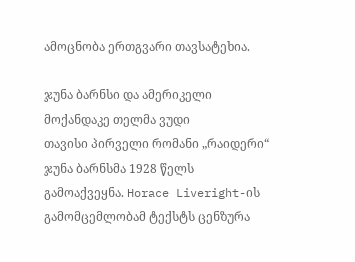ამოცნობა ერთგვარი თავსატეხია.

ჯუნა ბარნსი და ამერიკელი მოქანდაკე თელმა ვუდი
თავისი პირველი რომანი „რაიდერი“ ჯუნა ბარნსმა 1928 წელს გამოაქვეყნა. Horace Liveright-ის გამომცემლობამ ტექსტს ცენზურა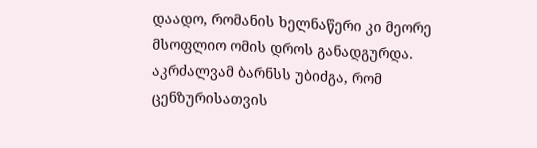დაადო, რომანის ხელნაწერი კი მეორე მსოფლიო ომის დროს განადგურდა. აკრძალვამ ბარნსს უბიძგა, რომ ცენზურისათვის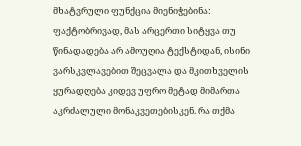მხატვრული ფუნქცია მიენიჭებინა: ფაქტობრივად, მას არცერთი სიტყვა თუ წინადადება არ ამოუღია ტექსტიდან, ისინი ვარსკვლავებით შეცვალა და მკითხველის ყურადღება კიდევ უფრო მეტად მიმართა აკრძალული მონაკვეთებისკენ. რა თქმა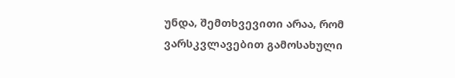უნდა, შემთხვევითი არაა, რომ ვარსკვლავებით გამოსახული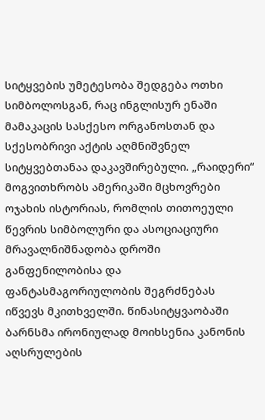სიტყვების უმეტესობა შედგება ოთხი სიმბოლოსგან, რაც ინგლისურ ენაში მამაკაცის სასქესო ორგანოსთან და სქესობრივი აქტის აღმნიშვნელ სიტყვებთანაა დაკავშირებული. „რაიდერი“ მოგვითხრობს ამერიკაში მცხოვრები ოჯახის ისტორიას, რომლის თითოეული წევრის სიმბოლური და ასოციაციური მრავალნიშნადობა დროში განფენილობისა და ფანტასმაგორიულობის შეგრძნებას იწვევს მკითხველში. წინასიტყვაობაში ბარნსმა ირონიულად მოიხსენია კანონის აღსრულების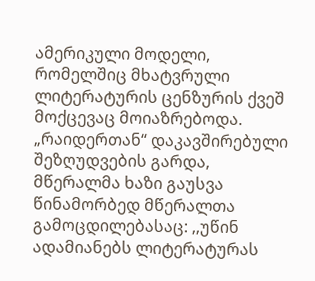ამერიკული მოდელი, რომელშიც მხატვრული ლიტერატურის ცენზურის ქვეშ მოქცევაც მოიაზრებოდა. „რაიდერთან“ დაკავშირებული შეზღუდვების გარდა, მწერალმა ხაზი გაუსვა წინამორბედ მწერალთა გამოცდილებასაც: ,,უწინ ადამიანებს ლიტერატურას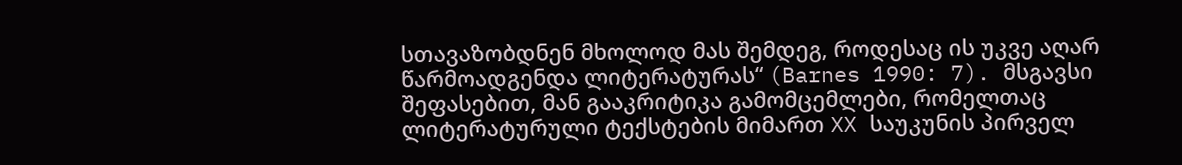სთავაზობდნენ მხოლოდ მას შემდეგ, როდესაც ის უკვე აღარ წარმოადგენდა ლიტერატურას“ (Barnes 1990: 7). მსგავსი შეფასებით, მან გააკრიტიკა გამომცემლები, რომელთაც ლიტერატურული ტექსტების მიმართ XX საუკუნის პირველ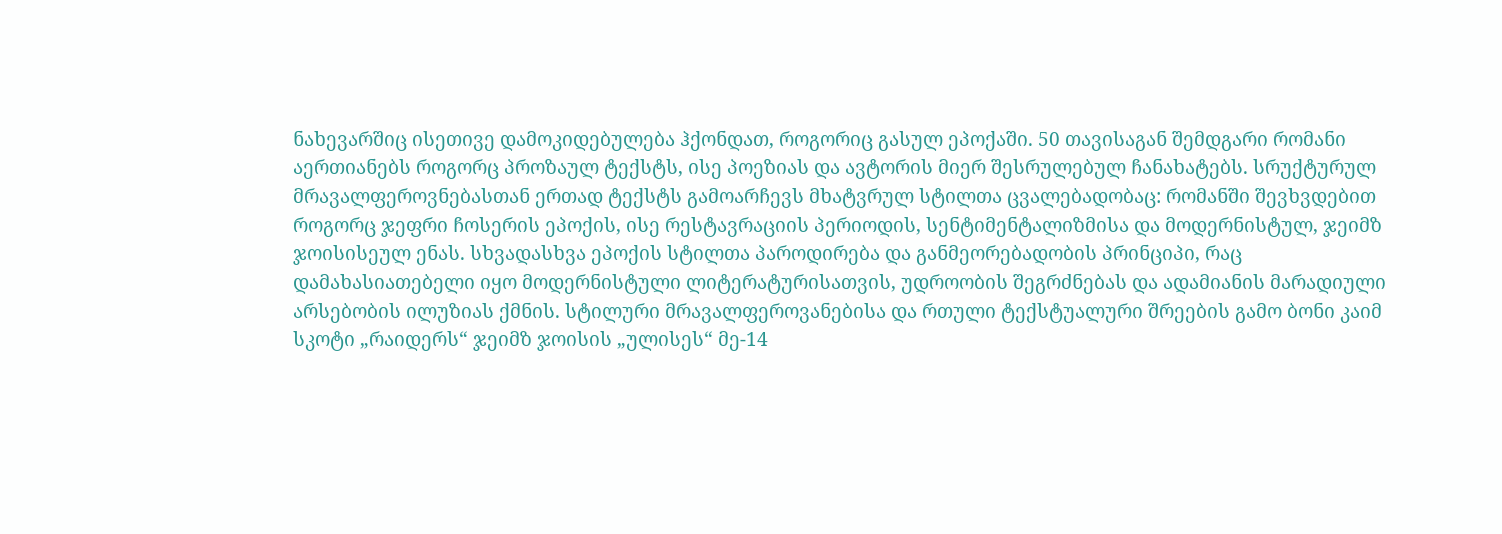ნახევარშიც ისეთივე დამოკიდებულება ჰქონდათ, როგორიც გასულ ეპოქაში. 50 თავისაგან შემდგარი რომანი აერთიანებს როგორც პროზაულ ტექსტს, ისე პოეზიას და ავტორის მიერ შესრულებულ ჩანახატებს. სრუქტურულ მრავალფეროვნებასთან ერთად ტექსტს გამოარჩევს მხატვრულ სტილთა ცვალებადობაც: რომანში შევხვდებით როგორც ჯეფრი ჩოსერის ეპოქის, ისე რესტავრაციის პერიოდის, სენტიმენტალიზმისა და მოდერნისტულ, ჯეიმზ ჯოისისეულ ენას. სხვადასხვა ეპოქის სტილთა პაროდირება და განმეორებადობის პრინციპი, რაც დამახასიათებელი იყო მოდერნისტული ლიტერატურისათვის, უდროობის შეგრძნებას და ადამიანის მარადიული არსებობის ილუზიას ქმნის. სტილური მრავალფეროვანებისა და რთული ტექსტუალური შრეების გამო ბონი კაიმ სკოტი „რაიდერს“ ჯეიმზ ჯოისის „ულისეს“ მე-14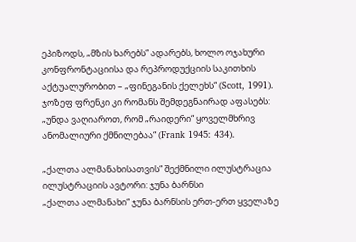ეპიზოდს, „მზის ხარებს“ ადარებს, ხოლო ოჯახური კონფრონტაციისა და რეპროდუქციის საკითხის აქტუალურობით – „ფინეგანის ქელეხს“ (Scott, 1991). ჯოზეფ ფრენკი კი რომანს შემდეგნაირად აფასებს: „უნდა ვაღიაროთ, რომ „რაიდერი“ ყოველმხრივ ანომალიური ქმნილებაა“ (Frank 1945: 434).

„ქალთა ალმანახისათვის“ შექმნილი ილუსტრაცია ილუსტრაციის ავტორი: ჯუნა ბარნსი
„ქალთა ალმანახი“ ჯუნა ბარნსის ერთ-ერთ ყველაზე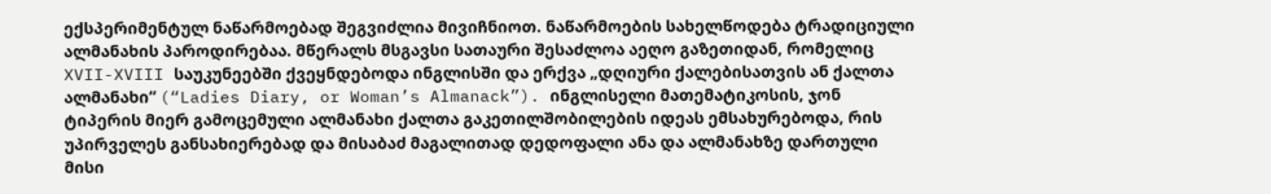ექსპერიმენტულ ნაწარმოებად შეგვიძლია მივიჩნიოთ. ნაწარმოების სახელწოდება ტრადიციული ალმანახის პაროდირებაა. მწერალს მსგავსი სათაური შესაძლოა აეღო გაზეთიდან, რომელიც XVII-XVIII საუკუნეებში ქვეყნდებოდა ინგლისში და ერქვა „დღიური ქალებისათვის ან ქალთა ალმანახი“ (“Ladies Diary, or Woman’s Almanack”). ინგლისელი მათემატიკოსის, ჯონ ტიპერის მიერ გამოცემული ალმანახი ქალთა გაკეთილშობილების იდეას ემსახურებოდა, რის უპირველეს განსახიერებად და მისაბაძ მაგალითად დედოფალი ანა და ალმანახზე დართული მისი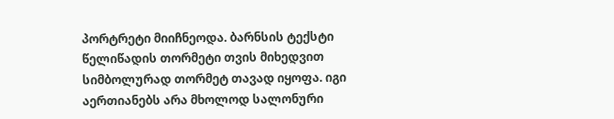პორტრეტი მიიჩნეოდა. ბარნსის ტექსტი წელიწადის თორმეტი თვის მიხედვით სიმბოლურად თორმეტ თავად იყოფა. იგი აერთიანებს არა მხოლოდ სალონური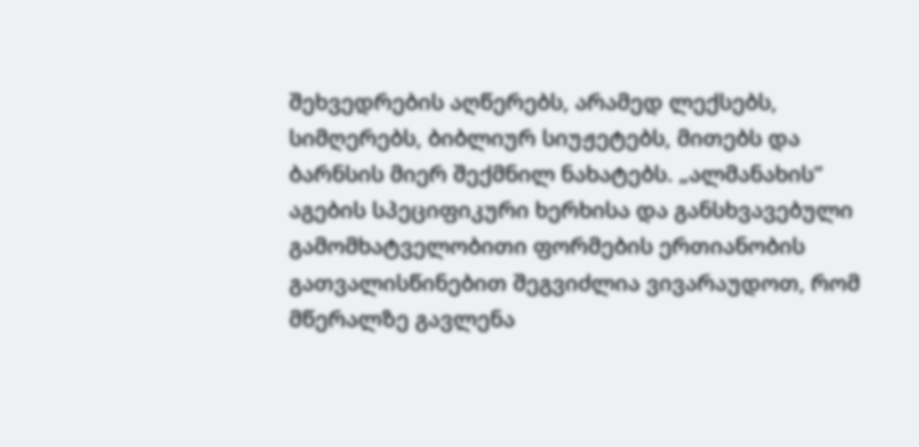შეხვედრების აღწერებს, არამედ ლექსებს, სიმღერებს, ბიბლიურ სიუჟეტებს, მითებს და ბარნსის მიერ შექმნილ ნახატებს. „ალმანახის“ აგების სპეციფიკური ხერხისა და განსხვავებული გამომხატველობითი ფორმების ერთიანობის გათვალისწინებით შეგვიძლია ვივარაუდოთ, რომ მწერალზე გავლენა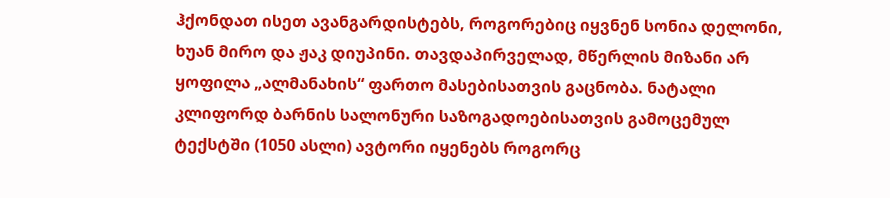ჰქონდათ ისეთ ავანგარდისტებს, როგორებიც იყვნენ სონია დელონი, ხუან მირო და ჟაკ დიუპინი. თავდაპირველად, მწერლის მიზანი არ ყოფილა „ალმანახის“ ფართო მასებისათვის გაცნობა. ნატალი კლიფორდ ბარნის სალონური საზოგადოებისათვის გამოცემულ ტექსტში (1050 ასლი) ავტორი იყენებს როგორც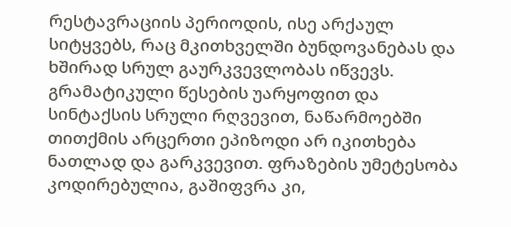რესტავრაციის პერიოდის, ისე არქაულ სიტყვებს, რაც მკითხველში ბუნდოვანებას და ხშირად სრულ გაურკვევლობას იწვევს. გრამატიკული წესების უარყოფით და სინტაქსის სრული რღვევით, ნაწარმოებში თითქმის არცერთი ეპიზოდი არ იკითხება ნათლად და გარკვევით. ფრაზების უმეტესობა კოდირებულია, გაშიფვრა კი,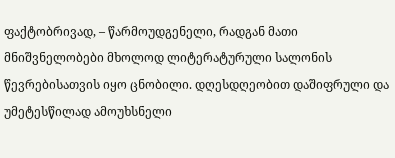ფაქტობრივად, – წარმოუდგენელი, რადგან მათი მნიშვნელობები მხოლოდ ლიტერატურული სალონის წევრებისათვის იყო ცნობილი. დღესდღეობით დაშიფრული და უმეტესწილად ამოუხსნელი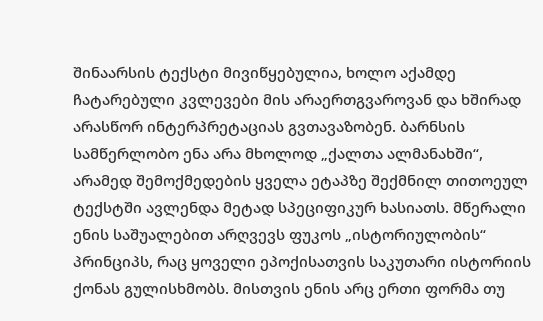შინაარსის ტექსტი მივიწყებულია, ხოლო აქამდე ჩატარებული კვლევები მის არაერთგვაროვან და ხშირად არასწორ ინტერპრეტაციას გვთავაზობენ. ბარნსის სამწერლობო ენა არა მხოლოდ „ქალთა ალმანახში“, არამედ შემოქმედების ყველა ეტაპზე შექმნილ თითოეულ ტექსტში ავლენდა მეტად სპეციფიკურ ხასიათს. მწერალი ენის საშუალებით არღვევს ფუკოს „ისტორიულობის“ პრინციპს, რაც ყოველი ეპოქისათვის საკუთარი ისტორიის ქონას გულისხმობს. მისთვის ენის არც ერთი ფორმა თუ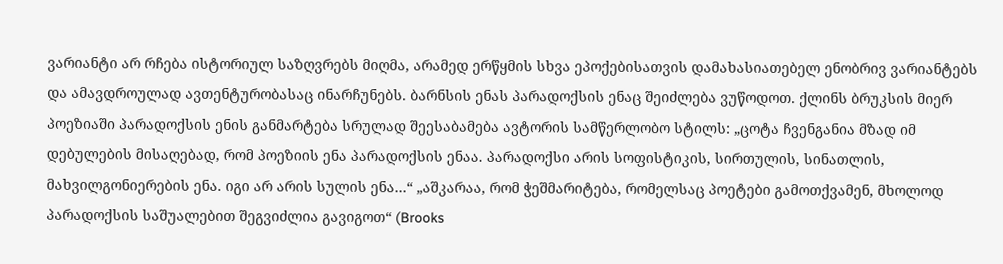ვარიანტი არ რჩება ისტორიულ საზღვრებს მიღმა, არამედ ერწყმის სხვა ეპოქებისათვის დამახასიათებელ ენობრივ ვარიანტებს და ამავდროულად ავთენტურობასაც ინარჩუნებს. ბარნსის ენას პარადოქსის ენაც შეიძლება ვუწოდოთ. ქლინს ბრუკსის მიერ პოეზიაში პარადოქსის ენის განმარტება სრულად შეესაბამება ავტორის სამწერლობო სტილს: „ცოტა ჩვენგანია მზად იმ დებულების მისაღებად, რომ პოეზიის ენა პარადოქსის ენაა. პარადოქსი არის სოფისტიკის, სირთულის, სინათლის, მახვილგონიერების ენა. იგი არ არის სულის ენა…“ „აშკარაა, რომ ჭეშმარიტება, რომელსაც პოეტები გამოთქვამენ, მხოლოდ პარადოქსის საშუალებით შეგვიძლია გავიგოთ“ (Brooks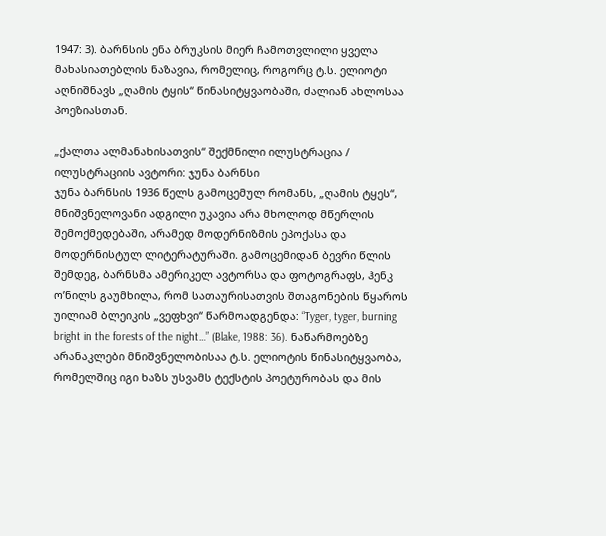1947: 3). ბარნსის ენა ბრუკსის მიერ ჩამოთვლილი ყველა მახასიათებლის ნაზავია, რომელიც, როგორც ტ.ს. ელიოტი აღნიშნავს „ღამის ტყის“ წინასიტყვაობაში, ძალიან ახლოსაა პოეზიასთან.

„ქალთა ალმანახისათვის“ შექმნილი ილუსტრაცია / ილუსტრაციის ავტორი: ჯუნა ბარნსი
ჯუნა ბარნსის 1936 წელს გამოცემულ რომანს, „ღამის ტყეს“, მნიშვნელოვანი ადგილი უკავია არა მხოლოდ მწერლის შემოქმედებაში, არამედ მოდერნიზმის ეპოქასა და მოდერნისტულ ლიტერატურაში. გამოცემიდან ბევრი წლის შემდეგ, ბარნსმა ამერიკელ ავტორსა და ფოტოგრაფს, ჰენკ ო’ნილს გაუმხილა, რომ სათაურისათვის შთაგონების წყაროს უილიამ ბლეიკის „ვეფხვი“ წარმოადგენდა: “Tyger, tyger, burning bright in the forests of the night…” (Blake, 1988: 36). ნაწარმოებზე არანაკლები მნიშვნელობისაა ტ.ს. ელიოტის წინასიტყვაობა, რომელშიც იგი ხაზს უსვამს ტექსტის პოეტურობას და მის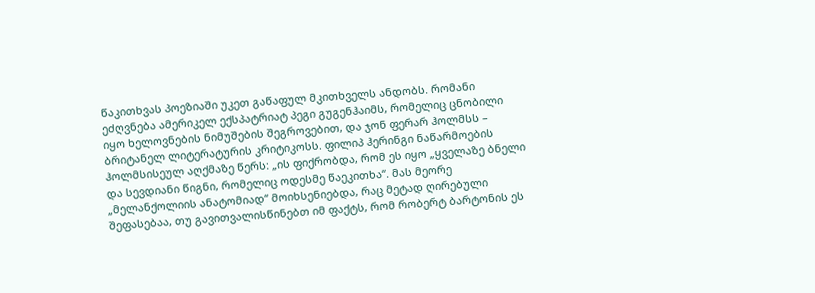წაკითხვას პოეზიაში უკეთ გაწაფულ მკითხველს ანდობს. რომანი ეძღვნება ამერიკელ ექსპატრიატ პეგი გუგენჰაიმს, რომელიც ცნობილი იყო ხელოვნების ნიმუშების შეგროვებით, და ჯონ ფერარ ჰოლმსს – ბრიტანელ ლიტერატურის კრიტიკოსს. ფილიპ ჰერინგი ნაწარმოების ჰოლმსისეულ აღქმაზე წერს: „ის ფიქრობდა, რომ ეს იყო „ყველაზე ბნელი და სევდიანი წიგნი, რომელიც ოდესმე წაეკითხა“. მას მეორე „მელანქოლიის ანატომიად“ მოიხსენიებდა, რაც მეტად ღირებული შეფასებაა, თუ გავითვალისწინებთ იმ ფაქტს, რომ რობერტ ბარტონის ეს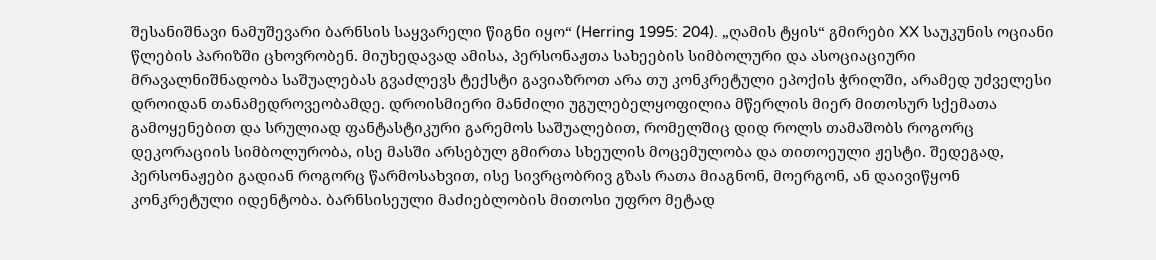შესანიშნავი ნამუშევარი ბარნსის საყვარელი წიგნი იყო“ (Herring 1995: 204). „ღამის ტყის“ გმირები XX საუკუნის ოციანი წლების პარიზში ცხოვრობენ. მიუხედავად ამისა, პერსონაჟთა სახეების სიმბოლური და ასოციაციური მრავალნიშნადობა საშუალებას გვაძლევს ტექსტი გავიაზროთ არა თუ კონკრეტული ეპოქის ჭრილში, არამედ უძველესი დროიდან თანამედროვეობამდე. დროისმიერი მანძილი უგულებელყოფილია მწერლის მიერ მითოსურ სქემათა გამოყენებით და სრულიად ფანტასტიკური გარემოს საშუალებით, რომელშიც დიდ როლს თამაშობს როგორც დეკორაციის სიმბოლურობა, ისე მასში არსებულ გმირთა სხეულის მოცემულობა და თითოეული ჟესტი. შედეგად, პერსონაჟები გადიან როგორც წარმოსახვით, ისე სივრცობრივ გზას რათა მიაგნონ, მოერგონ, ან დაივიწყონ კონკრეტული იდენტობა. ბარნსისეული მაძიებლობის მითოსი უფრო მეტად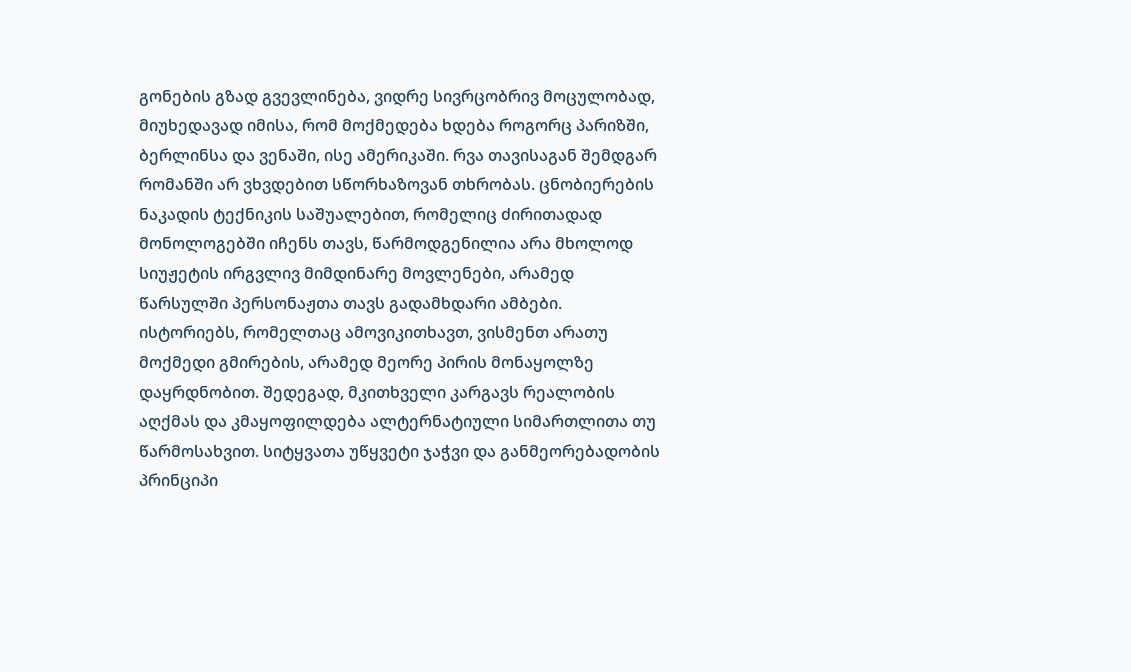გონების გზად გვევლინება, ვიდრე სივრცობრივ მოცულობად, მიუხედავად იმისა, რომ მოქმედება ხდება როგორც პარიზში, ბერლინსა და ვენაში, ისე ამერიკაში. რვა თავისაგან შემდგარ რომანში არ ვხვდებით სწორხაზოვან თხრობას. ცნობიერების ნაკადის ტექნიკის საშუალებით, რომელიც ძირითადად მონოლოგებში იჩენს თავს, წარმოდგენილია არა მხოლოდ სიუჟეტის ირგვლივ მიმდინარე მოვლენები, არამედ წარსულში პერსონაჟთა თავს გადამხდარი ამბები. ისტორიებს, რომელთაც ამოვიკითხავთ, ვისმენთ არათუ მოქმედი გმირების, არამედ მეორე პირის მონაყოლზე დაყრდნობით. შედეგად, მკითხველი კარგავს რეალობის აღქმას და კმაყოფილდება ალტერნატიული სიმართლითა თუ წარმოსახვით. სიტყვათა უწყვეტი ჯაჭვი და განმეორებადობის პრინციპი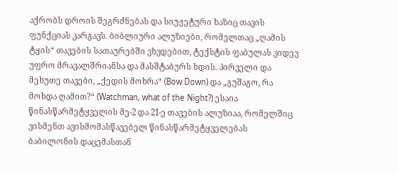აქრობს დროის შეგრძნებას და სიუჟეტური ხაზიც თავის ფუნქციას კარგავს. ბიბლიური ალუზიები, რომელთაც „ღამის ტყის“ თავების სათაურებში ვხვდებით, ტექსტის ფაბულას კიდევ უფრო მრავალშრიანსა და მასშტაბურს ხდის. პირველი და მეხუთე თავები, „ქედის მოხრა“ (Bow Down) და „გუშაგო, რა მოხდა ღამით?“ (Watchman, what of the Night?) ესაია წინასწარმეტყველის მე-2 და 21-ე თავების ალუზიაა, რომელშიც ვისმენთ ავისმომასწავებელ წინასწარმეტყველებას ბაბილონის დაცემასთან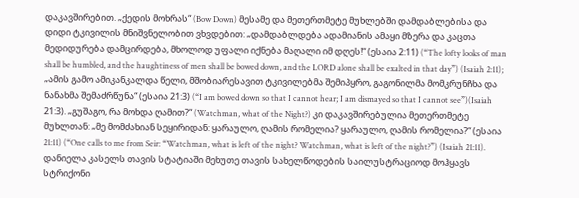დაკავშირებით. „ქედის მოხრას“ (Bow Down) მესამე და მეთერთმეტე მუხლებში დამდაბლებისა და დიდი ტკივილის მნიშვნელობით ვხვდებით: „დამდაბლდება ადამიანის ამაყი მზერა და კაცთა მედიდურება დამცირდება, მხოლოდ უფალი იქნება მაღალი იმ დღეს!“ (ესაია 2:11) (“The lofty looks of man shall be humbled, and the haughtiness of men shall be bowed down, and the LORD alone shall be exalted in that day”) (Isaiah 2:11); „ამის გამო ამიკანკალდა წელი, მშობიარესავით ტკივილებმა შემიპყრო, გაგონილმა მომკრუნჩხა და ნანახმა შემაძრწუნა“ (ესაია 21:3) (“I am bowed down so that I cannot hear; I am dismayed so that I cannot see”)(Isaiah 21:3). „გუშაგო, რა მოხდა ღამით?“ (Watchman, what of the Night?) კი დაკავშირებულია მეთერთმეტე მუხლთან: „მე მომძახიან სეყირიდან: ყარაულო, ღამის რომელია? ყარაულო, ღამის რომელია?“ (ესაია 21:11) (“One calls to me from Seir: “Watchman, what is left of the night? Watchman, what is left of the night?”) (Isaiah 21:11). დანიელა კასელს თავის სტატიაში მეხუთე თავის სახელწოდების საილუსტრაციოდ მოჰყავს სტრიქონი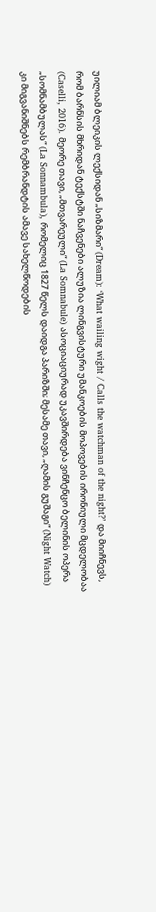უილიამ ბლეიკის ლექსიდან „სიზმარი“ (Dream): ‘What wailing wight / Calls the watchman of the night?’ და მიიჩნევს, რომ ბარნსის მხრიდან ტექსტში ნაჩვენები ალუზია ლინგვისტური უმანკოების მოპოვების ირონიული მცდელობაა (Caselli, 2016). მეორე თავი, „მთვარეული“ (La Somnabule) ასოციაციურად უკავშირდება ვინჩენცო ბელინის ოპერა „სომნამბულას“ (La Sonnambula), რომელიც 1827 წელს დაიდგა პარიზში; მესამე თავი, „ღამის გუშაგი“ (Night Watch) კი მიგვანიშნებს რემბრანდტის ამავე სახელწოდების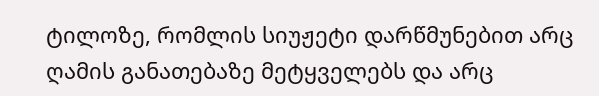ტილოზე, რომლის სიუჟეტი დარწმუნებით არც ღამის განათებაზე მეტყველებს და არც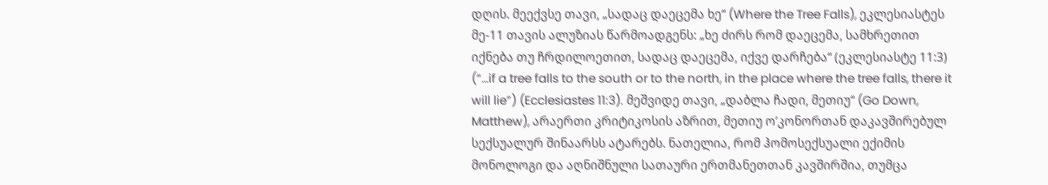დღის. მეექვსე თავი, „სადაც დაეცემა ხე“ (Where the Tree Falls), ეკლესიასტეს მე-11 თავის ალუზიას წარმოადგენს: „ხე ძირს რომ დაეცემა, სამხრეთით იქნება თუ ჩრდილოეთით, სადაც დაეცემა, იქვე დარჩება“ (ეკლესიასტე 11:3) (“…if a tree falls to the south or to the north, in the place where the tree falls, there it will lie”) (Ecclesiastes 11:3). მეშვიდე თავი, „დაბლა ჩადი, მეთიუ“ (Go Down, Matthew), არაერთი კრიტიკოსის აზრით, მეთიუ ო’კონორთან დაკავშირებულ სექსუალურ შინაარსს ატარებს. ნათელია, რომ ჰომოსექსუალი ექიმის მონოლოგი და აღნიშნული სათაური ერთმანეთთან კავშირშია, თუმცა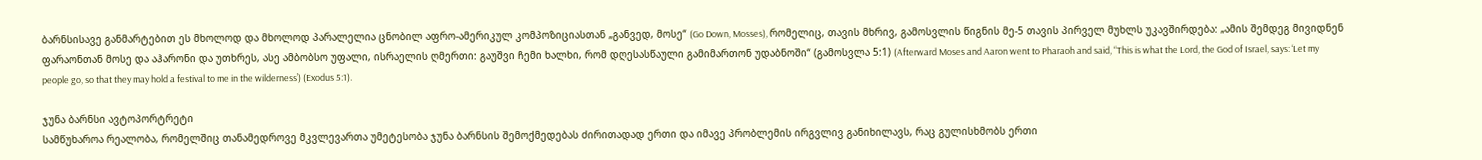ბარნსისავე განმარტებით ეს მხოლოდ და მხოლოდ პარალელია ცნობილ აფრო-ამერიკულ კომპოზიციასთან „განვედ, მოსე“ (Go Down, Mosses), რომელიც, თავის მხრივ, გამოსვლის წიგნის მე-5 თავის პირველ მუხლს უკავშირდება: „ამის შემდეგ მივიდნენ ფარაონთან მოსე და აჰარონი და უთხრეს, ასე ამბობსო უფალი, ისრაელის ღმერთი: გაუშვი ჩემი ხალხი, რომ დღესასწაული გამიმართონ უდაბნოში“ (გამოსვლა 5:1) (Afterward Moses and Aaron went to Pharaoh and said, “This is what the Lord, the God of Israel, says: ‘Let my people go, so that they may hold a festival to me in the wilderness’) (Exodus 5:1).

ჯუნა ბარნსი ავტოპორტრეტი
სამწუხაროა რეალობა, რომელშიც თანამედროვე მკვლევართა უმეტესობა ჯუნა ბარნსის შემოქმედებას ძირითადად ერთი და იმავე პრობლემის ირგვლივ განიხილავს, რაც გულისხმობს ერთი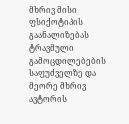მხრივ მისი ფსიქოტიპის გაანალიზებას ტრავმული გამოცდილებების საფუძველზე და მეორე მხრივ ავტორის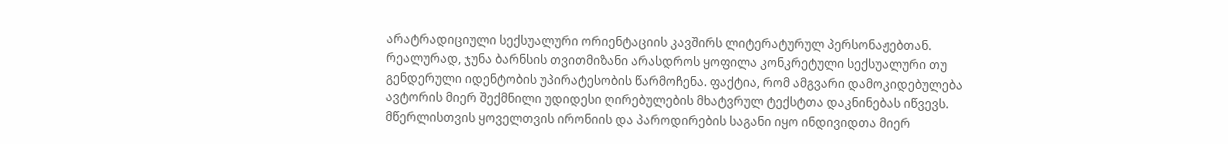არატრადიციული სექსუალური ორიენტაციის კავშირს ლიტერატურულ პერსონაჟებთან. რეალურად, ჯუნა ბარნსის თვითმიზანი არასდროს ყოფილა კონკრეტული სექსუალური თუ გენდერული იდენტობის უპირატესობის წარმოჩენა. ფაქტია, რომ ამგვარი დამოკიდებულება ავტორის მიერ შექმნილი უდიდესი ღირებულების მხატვრულ ტექსტთა დაკნინებას იწვევს. მწერლისთვის ყოველთვის ირონიის და პაროდირების საგანი იყო ინდივიდთა მიერ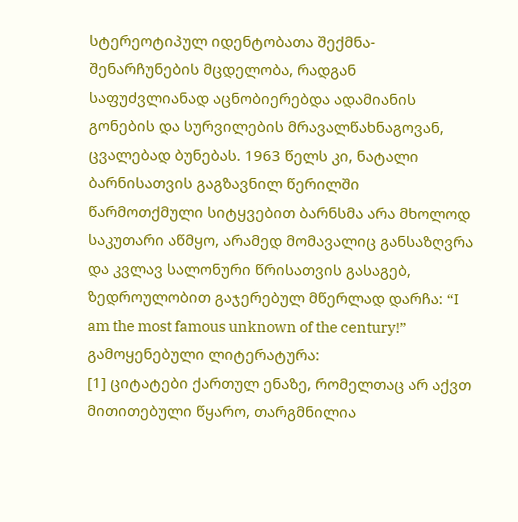სტერეოტიპულ იდენტობათა შექმნა-შენარჩუნების მცდელობა, რადგან საფუძვლიანად აცნობიერებდა ადამიანის გონების და სურვილების მრავალწახნაგოვან, ცვალებად ბუნებას. 1963 წელს კი, ნატალი ბარნისათვის გაგზავნილ წერილში წარმოთქმული სიტყვებით ბარნსმა არა მხოლოდ საკუთარი აწმყო, არამედ მომავალიც განსაზღვრა და კვლავ სალონური წრისათვის გასაგებ, ზედროულობით გაჯერებულ მწერლად დარჩა: “I am the most famous unknown of the century!”
გამოყენებული ლიტერატურა:
[1] ციტატები ქართულ ენაზე, რომელთაც არ აქვთ მითითებული წყარო, თარგმნილია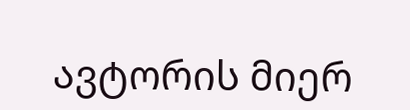ავტორის მიერ